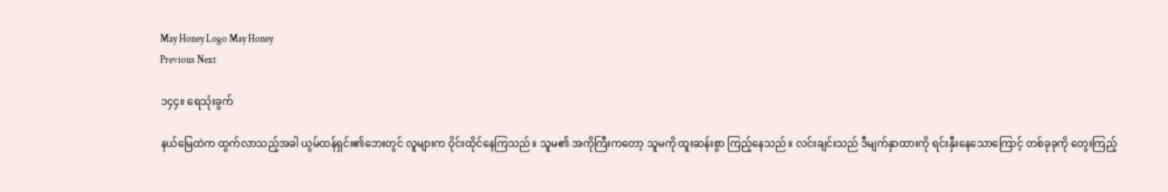May Honey Logo May Honey
Previous Next

၁၄၄။ ရေသုံးခွက်

နယ်မြေထဲက ထွက်လာသည့်အခါ ယွမ်ထန်ရှင်း၏ဘေးတွင် လူများက ဝိုင်းထိုင်နေကြသည်။ သူမ၏ အကိုကြီးကတော့ သူမကို ထူးဆန်းစွာ ကြည့်နေသည်။ လင်းချင်းသည် ဒီမျက်နှာထားကို ရင်းနှီးနေသောကြောင့် တစ်ခုခုကို တွေးကြည့်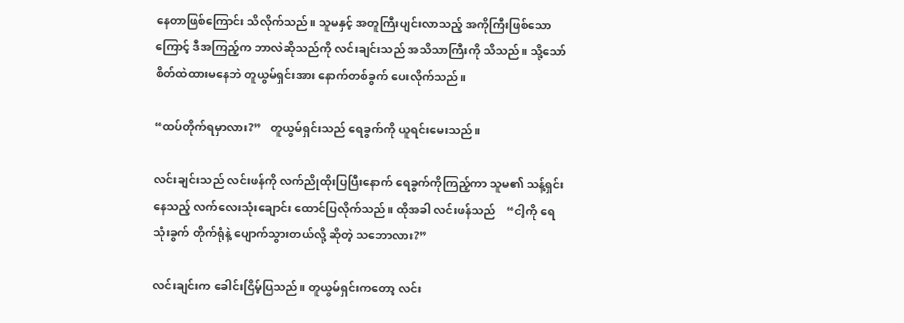နေတာဖြစ်ကြောင်း သိလိုက်သည်။ သူမနှင့် အတူကြီးပျင်းလာသည့် အကိုကြီးဖြစ်သောကြောင့် ဒီအကြည့်က ဘာလဲဆိုသည်ကို လင်းချင်းသည် အသိသာကြီးကို သိသည်။ သို့သော် စိတ်ထဲထားမနေဘဲ တူယွမ်ရှင်းအား နောက်တစ်ခွက် ပေးလိုက်သည်။

“ထပ်တိုက်ရမှာလား?”   တူယွမ်ရှင်းသည် ရေခွက်ကို ယူရင်းမေးသည်။

လင်းချင်းသည် လင်းဖန်ကို လက်ညိုထိုးပြပြီးနောက် ရေခွက်ကိုကြည့်ကာ သူမ၏ သန့်ရှင်းနေသည့် လက်လေးသုံးချောင်း ထောင်ပြလိုက်သည်။ ထိုအခါ လင်းဖန်သည်    “ငါ့ကို ရေသုံးခွက် တိုက်ရုံနဲ့ ပျောက်သွားတယ်လို့ ဆိုတဲ့ သဘောလား?”

လင်းချင်းက ခေါင်းငြိမ့်ပြသည်။ တူယွမ်ရှင်းကတော့ လင်း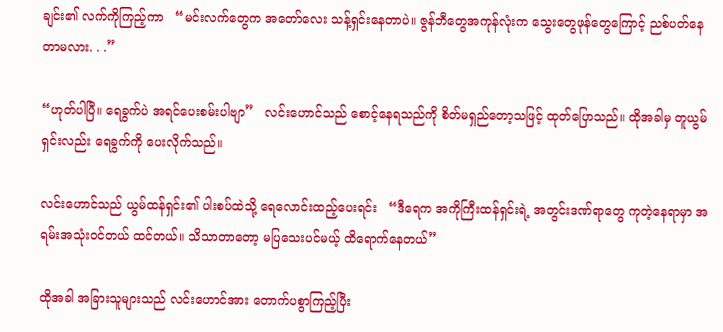ချင်း၏ လက်ကိုကြည့်ကာ   “မင်းလက်တွေက အတော်လေး သန့်ရှင်းနေတာပဲ။ ဇွန်ဘီတွေအကုန်လုံးက သွေးတွေဖုန်တွေကြောင့် ညစ်ပတ်နေတာမလား. . .”

“ဟုတ်ပါပြီ။ ရေခွက်ပဲ အရင်ပေးစမ်းပါဗျာ”   လင်းဟောင်သည် စောင့်နေရသည်ကို စိတ်မရှည်တော့သဖြင့် ထုတ်ပြောသည်။ ထိုအခါမှ တူယွမ်ရှင်းလည်း ရေခွက်ကို ပေးလိုက်သည်။

လင်းဟောင်သည် ယွမ်ထန်ရှင်း၏ ပါးစပ်ထဲသို့ ရေလောင်းထည့်ပေးရင်း   “ဒီရေက အကိုကြီးထန်ရှင်းရဲ့ အတွင်းဒဏ်ရာတွေ ကုတဲ့နေရာမှာ အရမ်းအသုံးဝင်တယ် ထင်တယ်။ သိသာတာတော့ မပြသေးပင်မယ့် ထိရောက်နေတယ်”

ထိုအခါ အခြားသူများသည် လင်းဟောင်အား တောက်ပစွာကြည့်ပြီး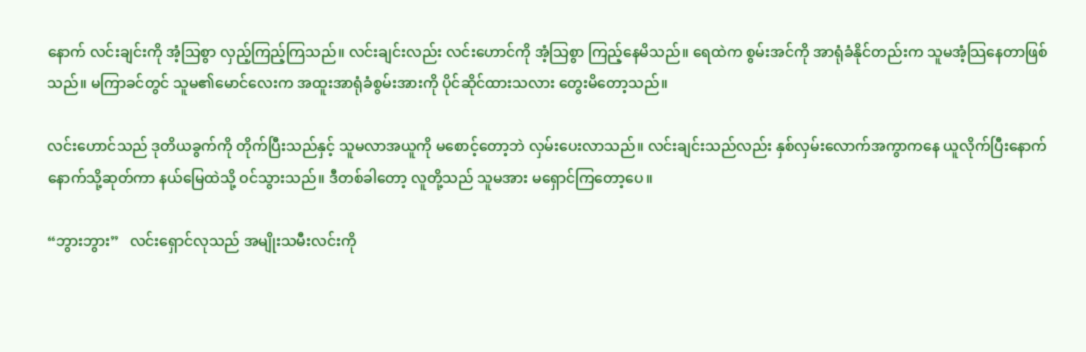နောက် လင်းချင်းကို အံ့သြစွာ လှည့်ကြည့်ကြသည်။ လင်းချင်းလည်း လင်းဟောင်ကို အံ့သြစွာ ကြည့်နေမိသည်။ ရေထဲက စွမ်းအင်ကို အာရုံခံနိုင်တည်းက သူမအံ့သြနေတာဖြစ်သည်။ မကြာခင်တွင် သူမ၏မောင်လေးက အထူးအာရုံခံစွမ်းအားကို ပိုင်ဆိုင်ထားသလား တွေးမိတော့သည်။

လင်းဟောင်သည် ဒုတိယခွက်ကို တိုက်ပြီးသည်နှင့် သူမလာအယူကို မစောင့်တော့ဘဲ လှမ်းပေးလာသည်။ လင်းချင်းသည်လည်း နှစ်လှမ်းလောက်အကွာကနေ ယူလိုက်ပြီးနောက် နောက်သို့ဆုတ်ကာ နယ်မြေထဲသို့ ဝင်သွားသည်။ ဒီတစ်ခါတော့ လူတို့သည် သူမအား မရှောင်ကြတော့ပေ။

“ဘွားဘွား”   လင်းရှောင်လုသည် အမျိုးသမီးလင်းကို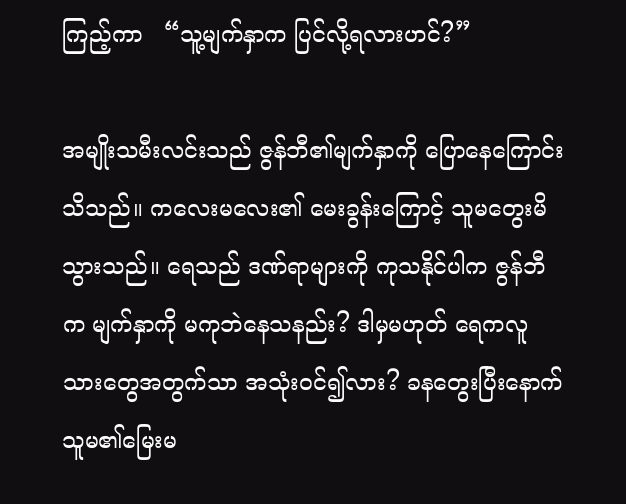ကြည့်ကာ   “သူ့မျက်နှာက ပြင်လို့ရလားဟင်?”

အမျိုးသမီးလင်းသည် ဇွန်ဘီ၏မျက်နှာကို ပြောနေကြောင်းသိသည်။ ကလေးမလေး၏ မေးခွန်းကြောင့် သူမတွေးမိသွားသည်။ ရေသည် ဒဏ်ရာများကို ကုသနိုင်ပါက ဇွန်ဘီက မျက်နှာကို မကုဘဲနေသနည်း? ဒါမှမဟုတ် ရေကလူသားတွေအတွက်သာ အသုံးဝင်၍လား? ခနတွေးပြီးနောက် သူမ၏မြေးမ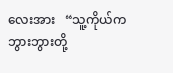လေးအား   “သူ့ကိုယ်က ဘွားဘွားတို့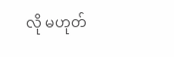လို မဟုတ်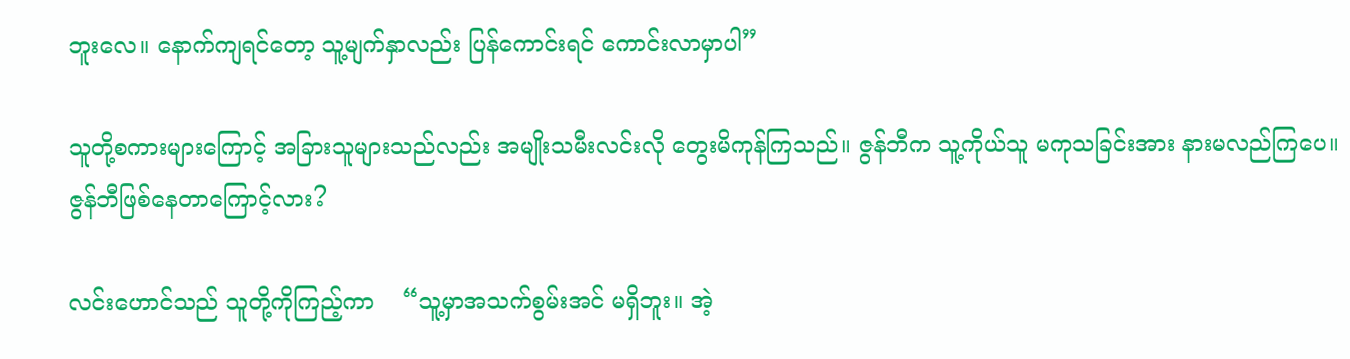ဘူးလေ။ နောက်ကျရင်တော့ သူ့မျက်နှာလည်း ပြန်ကောင်းရင် ကောင်းလာမှာပါ”

သူတို့စကားများကြောင့် အခြားသူများသည်လည်း အမျိုးသမီးလင်းလို တွေးမိကုန်ကြသည်။ ဇွန်ဘီက သူ့ကိုယ်သူ မကုသခြင်းအား နားမလည်ကြပေ။ ဇွန်ဘီဖြစ်နေတာကြောင့်လား?

လင်းဟောင်သည် သူတို့ကိုကြည့်ကာ    “သူ့မှာအသက်စွမ်းအင် မရှိဘူး။ အဲ့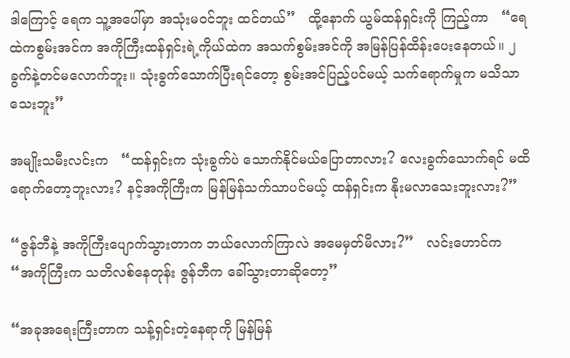ဒါကြောင့် ရေက သူ့အပေါ်မှာ အသုံးမဝင်ဘူး ထင်တယ်”   ထို့နောက် ယွမ်ထန်ရှင်းကို ကြည့်ကာ   “ရေထဲကစွမ်းအင်က အကိုကြီးထန်ရှင်းရဲ့ကိုယ်ထဲက အသက်စွမ်းအင်ကို အမြန်ပြန်ထိန်းပေးနေတယ်။ ၂ခွက်နဲ့တင်မလောက်ဘူး။ သုံးခွက်သောက်ပြီးရင်တော့ စွမ်းအင်ပြည့်ပင်မယ့် သက်ရောက်မှုက မသိသာသေးဘူး”

အမျိုးသမီးလင်းက   “ထန်ရှင်းက သုံးခွက်ပဲ သောက်နိုင်မယ်ပြောတာလား? လေးခွက်သောက်ရင် မထိရောက်တော့ဘူးလား? နင့်အကိုကြီးက မြန်မြန်သက်သာပင်မယ့် ထန်ရှင်းက နိုးမလာသေးဘူးလား?”

“ဇွန်ဘီနဲ့ အကိုကြီးပျောက်သွားတာက ဘယ်လောက်ကြာလဲ အမေမှတ်မိလား?”   လင်းဟောင်က   “အကိုကြီးက သတိလစ်နေတုန်း ဇွန်ဘီက ခေါ်သွားတာဆိုတော့”

“အခုအရေးကြီးတာက သန့်ရှင်းတဲ့နေရာကို မြန်မြန်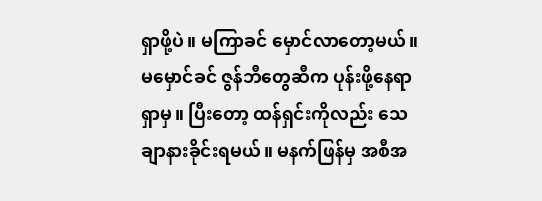ရှာဖို့ပဲ။ မကြာခင် မှောင်လာတော့မယ်။ မမှောင်ခင် ဇွန်ဘီတွေဆီက ပုန်းဖို့နေရာရှာမှ။ ပြီးတော့ ထန်ရှင်းကိုလည်း သေချာနားခိုင်းရမယ်။ မနက်ဖြန်မှ အစီအ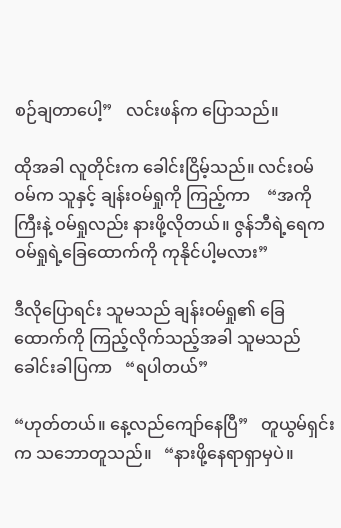စဉ်ချတာပေါ့”   လင်းဖန်က ပြောသည်။

ထိုအခါ လူတိုင်းက ခေါင်းငြိမ့်သည်။ လင်းဝမ်ဝမ်က သူနှင့် ချန်းဝမ်ရှုကို ကြည့်ကာ    “အကိုကြီးနဲ့ ဝမ်ရှုလည်း နားဖို့လိုတယ်။ ဇွန်ဘီရဲ့ရေက ဝမ်ရှုရဲ့ခြေထောက်ကို ကုနိုင်ပါ့မလား”

ဒီလိုပြောရင်း သူမသည် ချန်းဝမ်ရှု၏ ခြေထောက်ကို ကြည့်လိုက်သည့်အခါ သူမသည် ခေါင်းခါပြကာ   “ရပါတယ်”

“ဟုတ်တယ်။ နေ့လည်ကျော်နေပြီ”   တူယွမ်ရှင်းက သဘောတူသည်။   “နားဖို့နေရာရှာမှပဲ။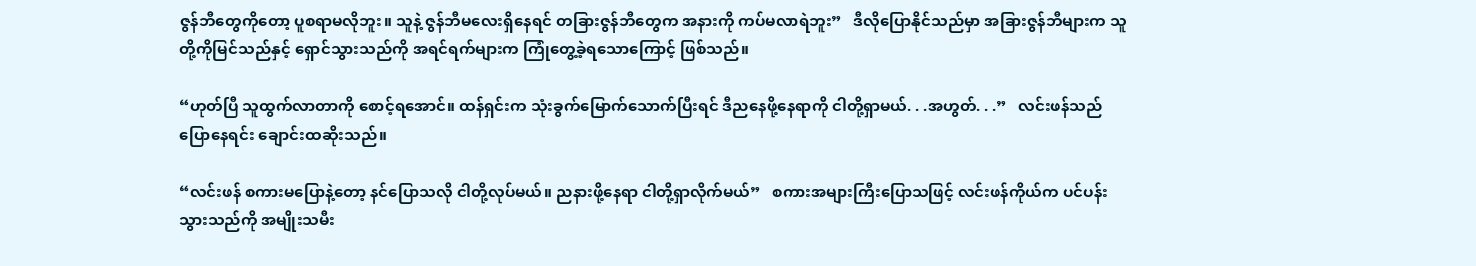ဇွန်ဘီတွေကိုတော့ ပူစရာမလိုဘူး။ သူနဲ့ ဇွန်ဘီမလေးရှိနေရင် တခြားဇွန်ဘီတွေက အနားကို ကပ်မလာရဲဘူး”   ဒီလိုပြောနိုင်သည်မှာ အခြားဇွန်ဘီများက သူတို့ကိုမြင်သည်နှင့် ရှောင်သွားသည်ကို အရင်ရက်များက ကြုံတွေ့ခဲ့ရသောကြောင့် ဖြစ်သည်။

“ဟုတ်ပြီ သူထွက်လာတာကို စောင့်ရအောင်။ ထန်ရှင်းက သုံးခွက်မြောက်သောက်ပြီးရင် ဒီညနေဖို့နေရာကို ငါတို့ရှာမယ်. . .အဟွတ်. . .”   လင်းဖန်သည် ပြောနေရင်း ချောင်းထဆိုးသည်။

“လင်းဖန် စကားမပြောနဲ့တော့ နင်ပြောသလို ငါတို့လုပ်မယ်။ ညနားဖို့နေရာ ငါတို့ရှာလိုက်မယ်”   စကားအများကြီးပြောသဖြင့် လင်းဖန်ကိုယ်က ပင်ပန်းသွားသည်ကို အမျိုးသမီး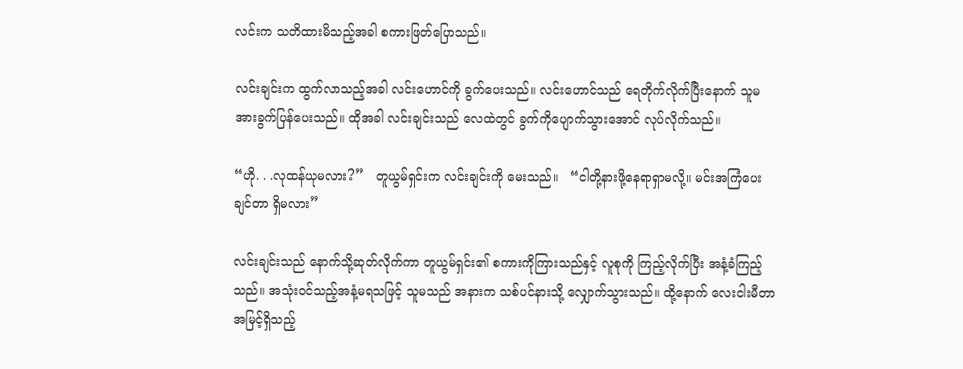လင်းက သတိထားမိသည့်အခါ စကားဖြတ်ပြောသည်။

လင်းချင်းက ထွက်လာသည့်အခါ လင်းဟောင်ကို ခွက်ပေးသည်။ လင်းဟောင်သည် ရေတိုက်လိုက်ပြီးနောက် သူမအားခွက်ပြန်ပေးသည်။ ထိုအခါ လင်းချင်းသည် လေထဲတွင် ခွက်ကိုပျောက်သွားအောင် လုပ်လိုက်သည်။

“ဟို. . .လုထန်ယုမလား?”   တူယွမ်ရှင်းက လင်းချင်းကို မေးသည်။   “ငါတို့နားဖို့နေရာရှာမလို့။ မင်းအကြံပေးချင်တာ ရှိမလား”

လင်းချင်းသည် နောက်သို့ဆုတ်လိုက်ကာ တူယွမ်ရှင်း၏ စကားကိုကြားသည်နှင့် လူစုကို ကြည့်လိုက်ပြီး အနံ့ခံကြည့်သည်။ အသုံးဝင်သည့်အနံ့မရသဖြင့် သူမသည် အနားက သစ်ပင်နားသို့ လျှောက်သွားသည်။ ထို့နောက် လေးငါးမီတာ အမြင့်ရှိသည့်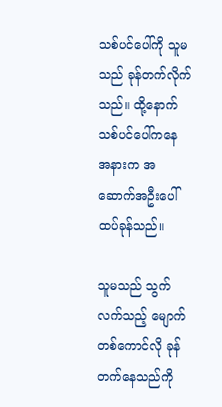သစ်ပင်ပေါ်ကို သူမသည် ခုန်တက်လိုက်သည်။ ထို့နောက် သစ်ပင်ပေါ်ကနေ အနားက အဆောက်အဦးပေါ် ထပ်ခုန်သည်။

သူမသည် သွက်လက်သည့် မျောက်တစ်ကောင်လို ခုန်တက်နေသည်ကို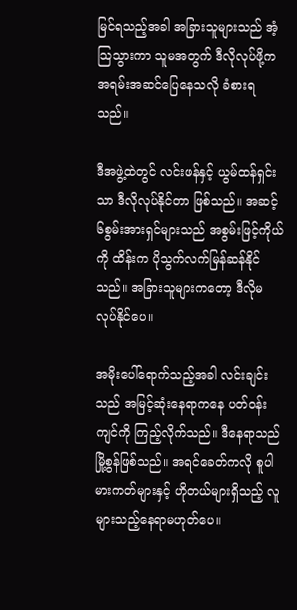မြင်ရသည့်အခါ အခြားသူများသည် အံ့သြသွားကာ သူမအတွက် ဒီလိုလုပ်ဖို့က အရမ်းအဆင်ပြေနေသလို ခံစားရသည်။

ဒီအဖွဲ့ထဲတွင် လင်းဖန်နှင့် ယွမ်ထန်ရှင်းသာ ဒီလိုလုပ်နိုင်တာ ဖြစ်သည်။ အဆင့်၆စွမ်းအားရှင်များသည် အစွမ်းဖြင့်ကိုယ်ကို ထိန်းက ပိုသွက်လက်မြန်ဆန်နိုင်သည်။ အခြားသူများကတော့ ဒီလိုမလုပ်နိုင်ပေ။

အမိုးပေါ်ရောက်သည့်အခါ လင်းချင်းသည် အမြင့်ဆုံးနေရာကနေ ပတ်ဝန်းကျင်ကို ကြည့်လိုက်သည်။ ဒီနေရာသည် မြို့စွန်ဖြစ်သည်။ အရင်ခေတ်ကလို စူပါမားကတ်များနှင့် ဟိုတယ်များရှိသည့် လူများသည့်နေရာမဟုတ်ပေ။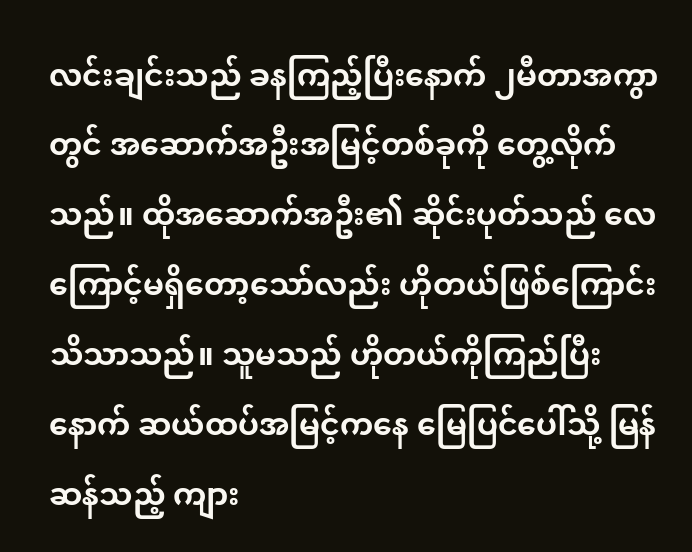လင်းချင်းသည် ခနကြည့်ပြီးနောက် ၂မီတာအကွာတွင် အဆောက်အဦးအမြင့်တစ်ခုကို တွေ့လိုက်သည်။ ထိုအဆောက်အဦး၏ ဆိုင်းပုတ်သည် လေကြောင့်မရှိတော့သော်လည်း ဟိုတယ်ဖြစ်ကြောင်း သိသာသည်။ သူမသည် ဟိုတယ်ကိုကြည်ပြီးနောက် ဆယ်ထပ်အမြင့်ကနေ မြေပြင်ပေါ်သို့ မြန်ဆန်သည့် ကျား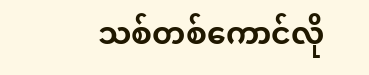သစ်တစ်ကောင်လို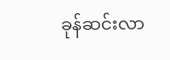ခုန်ဆင်းလာ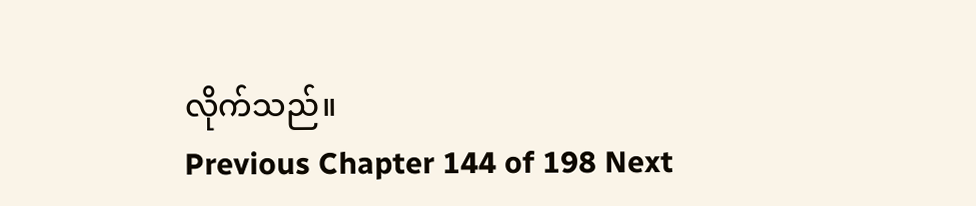လိုက်သည်။
Previous Chapter 144 of 198 Next